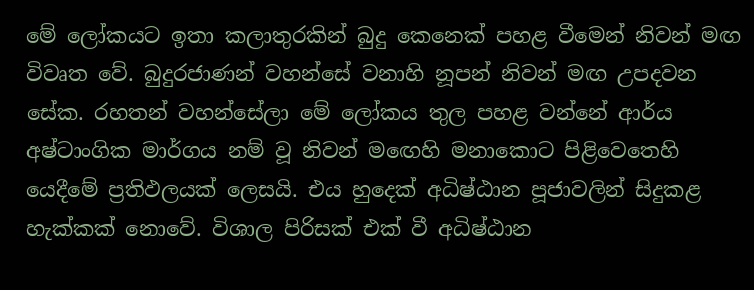මේ ලෝකයට ඉතා කලාතුරකින් බුදු කෙනෙක් පහළ වීමෙන් නිවන් මඟ විවෘත වේ. බුදුරජාණන් වහන්සේ වනාහි නූපන් නිවන් මඟ උපදවන සේක. රහතන් වහන්සේලා මේ ලෝකය තුල පහළ වන්නේ ආර්ය අෂ්ටාංගික මාර්ගය නම් වූ නිවන් මඟෙහි මනාකොට පිළිවෙතෙහි යෙදීමේ ප්‍රතිඵලයක් ලෙසයි. එය හුදෙක් අධිෂ්ඨාන පූජාවලින් සිදුකළ හැක්කක් නොවේ. විශාල පිරිසක් එක් වී අධිෂ්ඨාන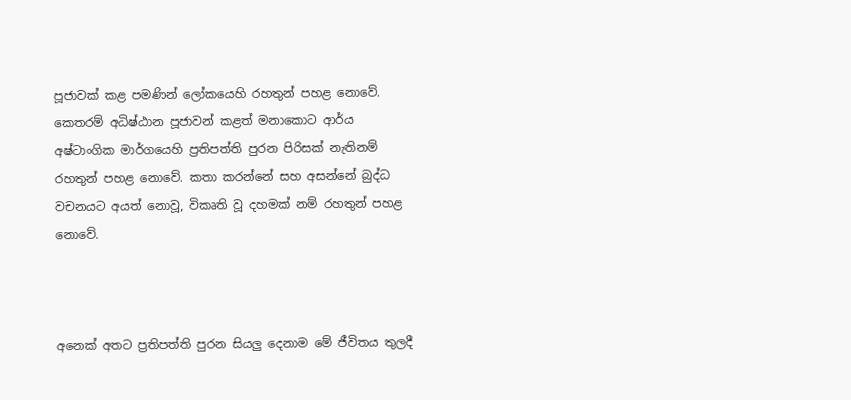පූජාවක් කළ පමණින් ලෝකයෙහි රහතුන් පහළ නොවේ. කෙතරම් අධිෂ්ඨාන පූජාවන් කළත් මනාකොට ආර්ය අෂ්ටාංගික මාර්ගයෙහි ප්‍රතිපත්ති පුරන පිරිසක් නැතිනම් රහතුන් පහළ නොවේ. කතා කරන්නේ සහ අසන්නේ බුද්ධ වචනයට අයත් නොවූ, විකෘති වූ දහමක් නම් රහතුන් පහළ නොවේ.



අනෙක් අතට ප්‍රතිපත්ති පුරන සියලු දෙනාම මේ ජීවිතය තුලදී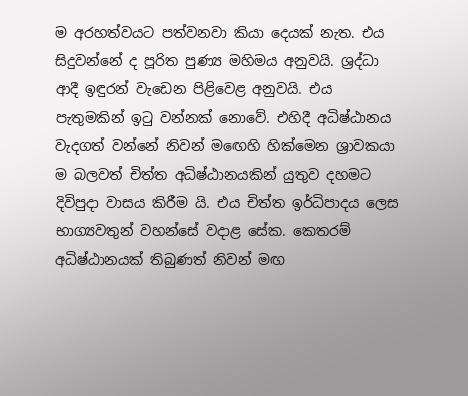ම අරහත්වයට පත්වනවා කියා දෙයක් නැත. එය සිදුවන්නේ ද පූරිත පුණ්‍ය මහිමය අනුවයි. ශ්‍රද්ධා ආදී ඉඳුරන් වැඩෙන පිළිවෙළ අනුවයි. එය පැතුමකින් ඉටු වන්නක් නොවේ. එහිදී අධිෂ්ඨානය වැදගත් වන්නේ නිවන් මඟෙහි හික්මෙන ශ්‍රාවකයා ම බලවත් චිත්ත අධිෂ්ඨානයකින් යුතුව දහමට දිවිපුදා වාසය කිරීම යි. එය චිත්ත ඉර්ධිපාදය ලෙස භාග්‍යවතුන් වහන්සේ වදාළ සේක. කෙතරම් අධිෂ්ඨානයක් තිබුණත් නිවන් මඟ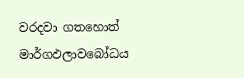වරදවා ගතහොත් මාර්ගඵලාවබෝධය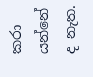කරා යන්නේ ද නැත.